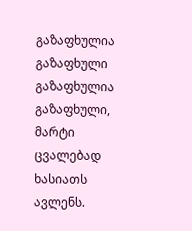გაზაფხულია გაზაფხული
გაზაფხულია გაზაფხული, მარტი ცვალებად ხასიათს ავლენს.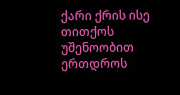ქარი ქრის ისე თითქოს უშენოობით ერთდროს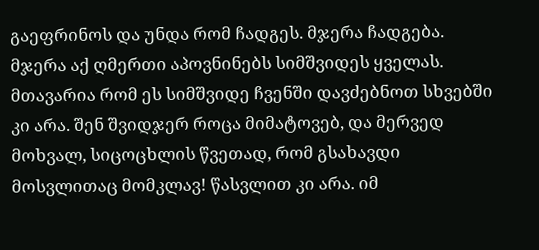გაეფრინოს და უნდა რომ ჩადგეს. მჯერა ჩადგება. მჯერა აქ ღმერთი აპოვნინებს სიმშვიდეს ყველას. მთავარია რომ ეს სიმშვიდე ჩვენში დავძებნოთ სხვებში კი არა. შენ შვიდჯერ როცა მიმატოვებ, და მერვედ მოხვალ, სიცოცხლის წვეთად, რომ გსახავდი მოსვლითაც მომკლავ! წასვლით კი არა. იმ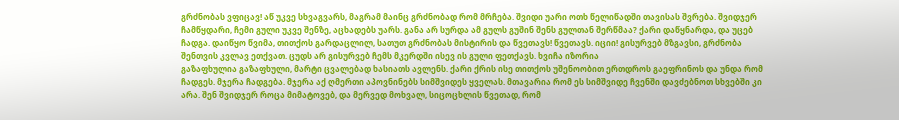გრძნობას ვფიცავ! აწ უკვე სხვაგვარს, მაგრამ მაინც გრძნობად რომ მრჩება. შვიდი უარი ოთხ წელიწადში თავისას შვრება. შვიდჯერ ჩამწყდარი, ჩემი გული უკვე შენზე, აცხადებს უარს. განა არ სურდა ამ გულს გუშინ შენს გულთან შერწმაა? ქარი დაწყნარდა, და უცებ ჩადგა. დაიწყო წვიმა, თითქოს გარდაცლილ, სათუთ გრძნობას მისტირის და წვეთავს! წვეთავს. იციი! გისურვებ მზგავსი, გრძნობა შენთვის კვლავ ეთქვათ. ცუდს არ გისურვებ ჩემს მკერდში ისევ ის გული ფეთქავს. ხვიჩა იზორია
გაზაფხულია გაზაფხული, მარტი ცვალებად ხასიათს ავლენს. ქარი ქრის ისე თითქოს უშენოობით ერთდროს გაეფრინოს და უნდა რომ ჩადგეს. მჯერა ჩადგება. მჯერა აქ ღმერთი აპოვნინებს სიმშვიდეს ყველას. მთავარია რომ ეს სიმშვიდე ჩვენში დავძებნოთ სხვებში კი არა. შენ შვიდჯერ როცა მიმატოვებ, და მერვედ მოხვალ, სიცოცხლის წვეთად, რომ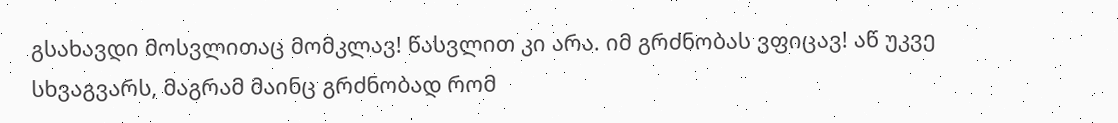გსახავდი მოსვლითაც მომკლავ! წასვლით კი არა. იმ გრძნობას ვფიცავ! აწ უკვე სხვაგვარს, მაგრამ მაინც გრძნობად რომ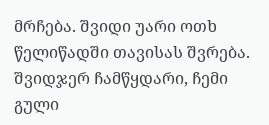მრჩება. შვიდი უარი ოთხ წელიწადში თავისას შვრება. შვიდჯერ ჩამწყდარი, ჩემი გული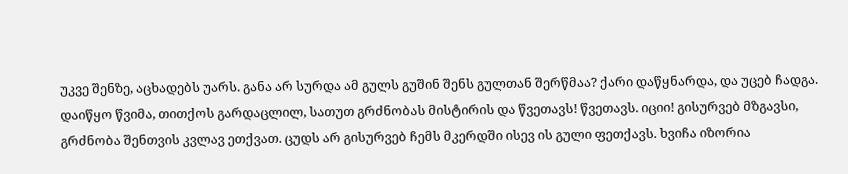უკვე შენზე, აცხადებს უარს. განა არ სურდა ამ გულს გუშინ შენს გულთან შერწმაა? ქარი დაწყნარდა, და უცებ ჩადგა. დაიწყო წვიმა, თითქოს გარდაცლილ, სათუთ გრძნობას მისტირის და წვეთავს! წვეთავს. იციი! გისურვებ მზგავსი, გრძნობა შენთვის კვლავ ეთქვათ. ცუდს არ გისურვებ ჩემს მკერდში ისევ ის გული ფეთქავს. ხვიჩა იზორია